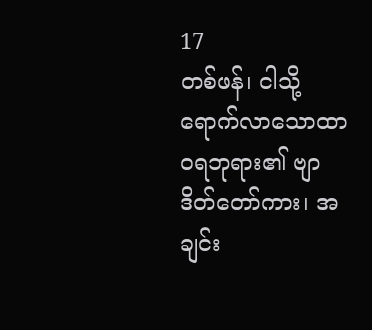17
တစ်ဖန်၊ ငါသို့ရောက်လာသောထာဝရဘုရား၏ ဗျာဒိတ်တော်ကား၊ အချင်း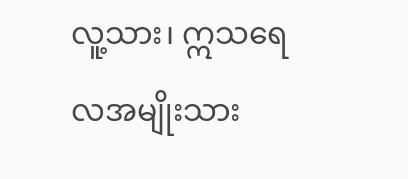လူ့သား၊ ဣသရေလအမျိုးသား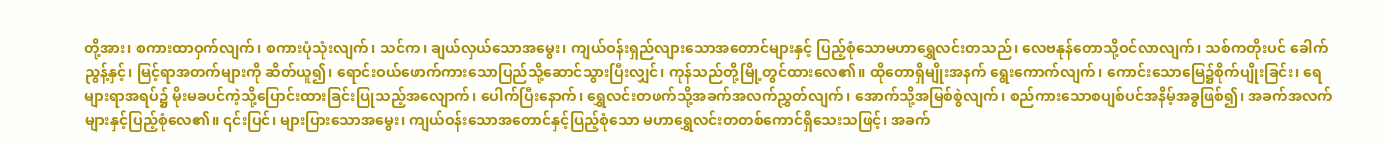တို့အား၊ စကားထာဝှက်လျက်၊ စကားပုံသုံးလျက်၊ သင်က၊ ချယ်လှယ်သောအမွေး၊ ကျယ်ဝန်းရှည်လျားသောအတောင်များနှင့် ပြည့်စုံသောမဟာရွှေလင်းတသည်၊ လေဗနုန်တောသို့ဝင်လာလျက်၊ သစ်ကတိုးပင် ခေါက်ညွန့်နှင့်၊ မြင့်ရာအတက်များကို ဆိတ်ယူ၍၊ ရောင်းဝယ်ဖောက်ကားသောပြည်သို့ဆောင်သွားပြီးလျှင်၊ ကုန်သည်တို့မြို့တွင်ထားလေ၏။ ထိုတောရှိမျိုးအနက် ရွေးကောက်လျက်၊ ကောင်းသောမြေ၌စိုက်ပျိုးခြင်း၊ ရေများရာအရပ်၌ မိုးမခပင်ကဲ့သို့ပြောင်းထားခြင်းပြုသည့်အလျောက်၊ ပေါက်ပြီးနောက်၊ ရွှေလင်းတဖက်သို့အခက်အလက်ညွှတ်လျက်၊ အောက်သို့အမြစ်စွဲလျက်၊ စည်ကားသောစပျစ်ပင်အနိမ့်အခွဖြစ်၍၊ အခက်အလက်များနှင့်ပြည့်စုံလေ၏။ ၎င်းပြင်၊ များပြားသောအမွေး၊ ကျယ်ဝန်းသောအတောင်နှင့်ပြည့်စုံသော မဟာရွှေလင်းတတစ်ကောင်ရှိသေးသဖြင့်၊ အခက်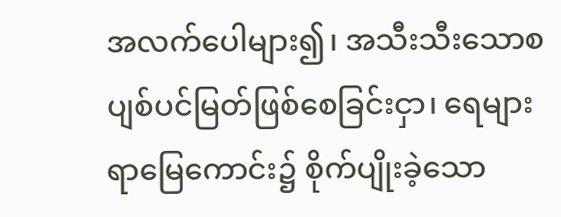အလက်ပေါများ၍၊ အသီးသီးသောစပျစ်ပင်မြတ်ဖြစ်စေခြင်းငှာ၊ ရေများရာမြေကောင်း၌ စိုက်ပျိုးခဲ့သော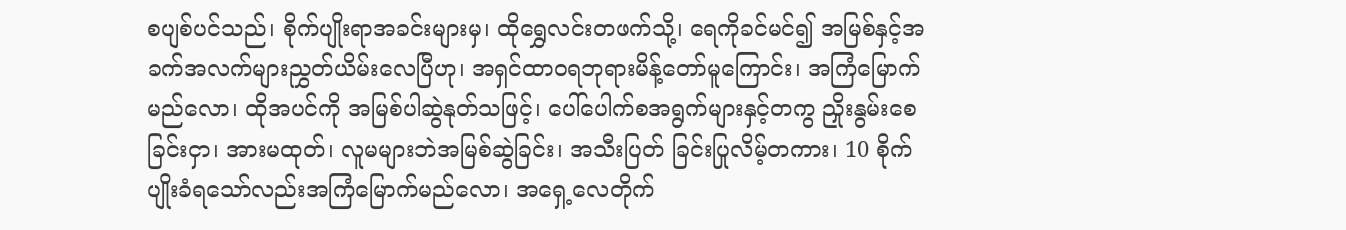စပျစ်ပင်သည်၊ စိုက်ပျိုးရာအခင်းများမှ၊ ထိုရွှေလင်းတဖက်သို့၊ ရေကိုခင်မင်၍ အမြစ်နှင့်အခက်အလက်များညွှတ်ယိမ်းလေပြီဟု၊ အရှင်ထာဝရဘုရားမိန့်တော်မူကြောင်း၊ အကြံမြောက်မည်လော၊ ထိုအပင်ကို အမြစ်ပါဆွဲနုတ်သဖြင့်၊ ပေါ်ပေါက်စအရွက်များနှင့်တကွ ညှိုးနွမ်းစေခြင်းငှာ၊ အားမထုတ်၊ လူမများဘဲအမြစ်ဆွဲခြင်း၊ အသီးပြတ် ခြင်းပြုလိမ့်တကား၊ 10 စိုက်ပျိုးခံရသော်လည်းအကြံမြောက်မည်လော၊ အရှေ့လေတိုက်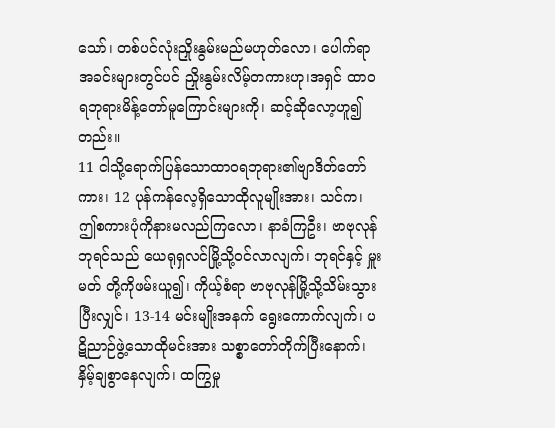သော်၊ တစ်ပင်လုံးညှိုးနွမ်းမည်မဟုတ်လော၊ ပေါက်ရာအခင်းများတွင်ပင် ညှိုးနွမ်းလိမ့်တကားဟု၊အရှင် ထာဝရဘုရားမိန့်တော်မူကြောင်းများကို၊ ဆင့်ဆိုလော့ဟူ၍တည်း။
11 ငါသို့ရောက်ပြန်သောထာဝရဘုရား၏ဗျာဒိတ်တော်ကား၊ 12 ပုန်ကန်လေ့ရှိသောထိုလူမျိုးအား၊ သင်က၊ ဤစကားပုံကိုနားမလည်ကြလော၊ နာခံကြဦး၊ ဗာဗုလုန်ဘုရင်သည် ယေရုရှလင်မြို့သို့ဝင်လာလျက်၊ ဘုရင်နှင့် မှူးမတ် တို့ကိုဖမ်းယူ၍၊ ကိုယ့်စံရာ ဗာဗုလုန်မြို့သို့သိမ်းသွားပြီးလျှင်၊ 13-14 မင်းမျိုးအနက် ရွေးကောက်လျက်၊ ပဋိညာဉ်ဖွဲ့သောထိုမင်းအား သစ္စာတော်တိုက်ပြီးနောက်၊ နှိမ့်ချစွာနေလျက်၊ ထကြွမှု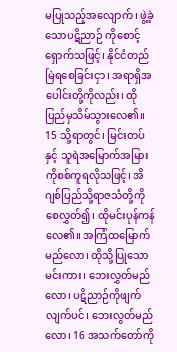မပြုသည့်အလျောက်၊ ဖွဲ့ခဲ့သောပဋိညာဉ် ကိုစောင့်ရှောက်သဖြင့်၊ နိုင်ငံတည်မြဲရစေခြင်းငှာ၊ အရာရှိအပေါင်းတို့ကိုလည်း၊ ထိုပြည်မှသိမ်သွားလေ၏။ 15 သို့ရာတွင်၊ မြင်းတပ်နှင့် သူရဲအမြောက်အမြားကိုစစ်ကူရလိုသဖြင့်၊ အိဂျစ်ပြည်သို့ရာဇသံတို့ကိုစေလွှတ်၍၊ ထိုမင်းပုန်ကန်လေ၏။ အကြံထမြောက်မည်လော၊ ထိုသို့ပြုသောမင်းကား၊ ဘေးလွှတ်မည်လော၊ ပဋိညာဉ်ကိုဖျက်လျက်ပင်၊ ဘေးလွတ်မည်လော၊ 16 အသက်တော်ကို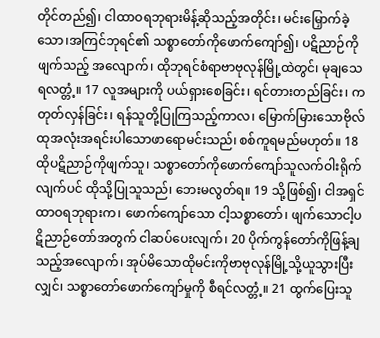တိုင်တည်၍၊ ငါထာဝရဘုရားမိန့်ဆိုသည့်အတိုင်း၊ မင်းမြှောက်ခဲ့သော၊အကြင်ဘုရင်၏ သစ္စာတော်ကိုဖောက်ကျော်၍၊ ပဋိညာဉ်ကိုဖျက်သည့် အလျောက်၊ ထိုဘုရင်စံရာဗာဗုလုန်မြို့ထဲတွင်၊ မုချသေရလတ္တံ့။ 17 လူအများကို ပယ်ရှားစေခြင်း၊ ရင်တားတည်ခြင်း၊ ကတုတ်လှန်ခြင်း၊ ရန်သူတို့ပြုကြသည့်ကာလ၊ မြောက်မြားသောဗိုလ်ထုအလုံးအရင်းပါသောဖာရောမင်းသည်၊ စစ်ကူရမည်မဟုတ်။ 18 ထိုပဋိညာဉ်ကိုဖျက်သူ၊ သစ္စာတော်ကိုဖောက်ကျော်သူလက်ဝါးရိုက်လျက်ပင် ထိုသို့ပြုသူသည်၊ ဘေးမလွတ်ရ။ 19 သို့ဖြစ်၍၊ ငါအရှင်ထာဝရဘုရားက၊ ဖောက်ကျော်သော ငါ့သစ္စာတော်၊ ဖျက်သောငါ့ပဋိညာဉ်တော်အတွက် ငါဆပ်ပေးလျက်၊ 20 ပိုက်ကွန်တော်ကိုဖြန့်ချသည့်အလျောက်၊ အုပ်မိသောထိုမင်းကိုဗာဗုလုန်မြို့သို့ယူသွားပြီးလျှင်၊ သစ္စာတော်ဖောက်ကျော်မှုကို စီရင်လတ္တံ့။ 21 ထွက်ပြေးသူ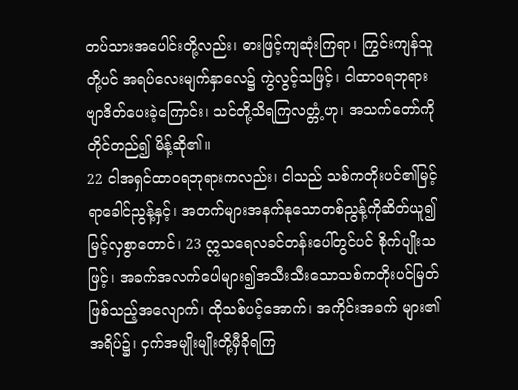တပ်သားအပေါင်းတို့လည်း၊ ဓားဖြင့်ကျဆုံးကြရာ၊ ကြွင်းကျန်သူတို့ပင် အရပ်လေးမျက်နှာလေ၌ ကွဲလွင့်သဖြင့်၊ ငါထာဝရဘုရားဗျာဒိတ်ပေးခဲ့ကြောင်း၊ သင်တို့သိရကြလတ္တံ့ဟု၊ အသက်တော်ကို တိုင်တည်၍ မိန့်ဆို၏။
22 ငါအရှင်ထာဝရဘုရားကလည်း၊ ငါသည် သစ်ကတိုးပင်၏မြင့်ရာခေါင်ညွန့်နှင့်၊ အတက်များအနက်နုသောတစ်ညွန့်ကိုဆိတ်ယူ၍မြင့်လှစွာတောင်၊ 23 ဣသရေလခင်တန်းပေါ်တွင်ပင် စိုက်ပျိုးသဖြင့်၊ အခက်အလက်ပေါများ၍အသီးသီးသောသစ်ကတိုးပင်မြတ်ဖြစ်သည့်အလျောက်၊ ထိုသစ်ပင့်အောက်၊ အကိုင်းအခက် များ၏အရိပ်၌၊ ငှက်အမျိုးမျိုးတို့မှီခိုရကြ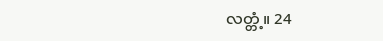လတ္တံ့။ 24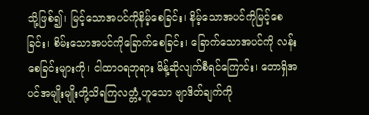သို့ဖြစ်၍၊ မြင့်သောအပင်ကိုနိမ့်စေခြင်း၊ နိမ့်သောအပင်ကိုမြင့်စေခြင်း၊ စိမ်းသောအပင်ကိုခြောက်စေခြင်း၊ ခြောက်သောအပင်ကို လန်းစေခြင်းများကို၊ ငါထာဝရဘုရား မိန့်ဆိုလျက်စီရင်ကြောင်း၊ တောရှိအပင်အမျိုးမျိုးတို့သိရကြလတ္တံ့ဟူသော ဗျာဒိတ်ချက်ကို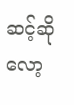ဆင့်ဆိုလော့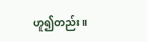ဟူ၍တည်း။